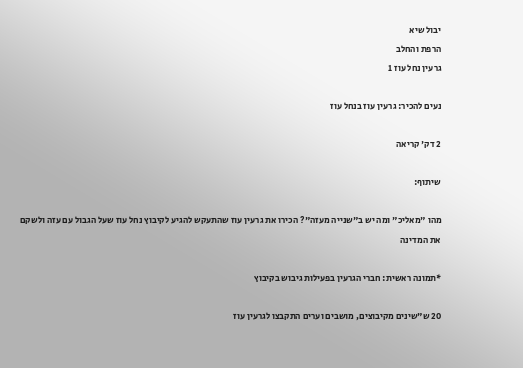יבול שיא
הרפת והחלב
גרעין נחל עוז 1

נעים להכיר: גרעין עוז בנחל עוז

2 דק' קריאה

שיתוף:

מהו "מאליכ" ומה יש ב"שנייה מעזה"? הכירו את גרעין עוז שהתעקש להגיע לקיבוץ נחל עוז שעל הגבול עם עזה ולשקם את המדינה

*תמונה ראשית: חברי הגרעין בפעילות גיבוש בקיבוץ

20 ש"שינים מקיבוצים, מושבים וערים התקבצו לגרעין עוז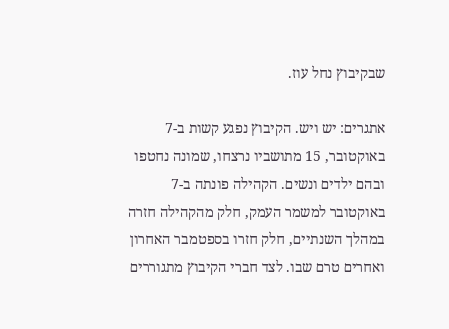שבקיבוץ נחל עוז.

אתגרים: יש ויש. הקיבוץ נפגע קשות ב-7 באוקטובר, 15 מתושביו נרצחו, שמונה נחטפו ובהם ילדים ונשים. הקהילה פונתה ב-7 באוקטובר למשמר העמק, חלק מהקהילה חזרה במהלך השנתיים, חלק חזרו בספטמבר האחרון ואחרים טרם שבו. לצד חברי הקיבוץ מתגוררים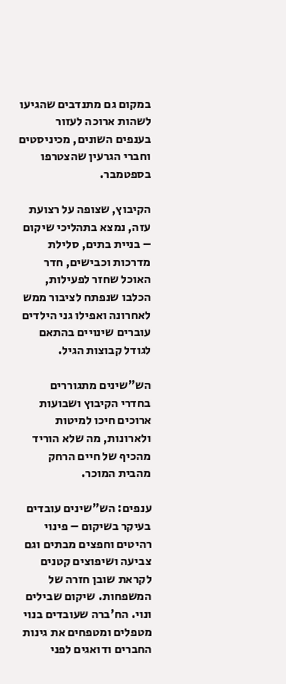במקום גם מתנדבים שהגיעו לשהות ארוכה לעזור בענפים השונים, מכיניסטים וחברי הגרעין שהצטרפו בספטמבר.

הקיבוץ, שצופה על רצועת עזה, נמצא בתהליכי שיקום – בניית בתים, סלילת מדרכות וכבישים, חדר האוכל שחזר לפעילות, הכלבו שנפתח לציבור ממש לאחרונה ואפילו גני הילדים עוברים שינויים בהתאם לגודל קבוצות הגיל.

הש"שינים מתגוררים בחדרי הקיבוץ ושבועות ארוכים חיכו למיטות ולארונות, מה שלא הוריד מהכיף של חיים הרחק מהבית המוכר.

ענפים: הש"שינים עובדים בעיקר בשיקום – פינוי רהיטים וחפצים מבתים וגם צביעה ושיפוצים קטנים לקראת שובן חזרה של המשפחות. שיקום שבילים ונוי. הח'ברה שעובדים בנוי מטפלים ומטפחים את גינות החברים ודואגים לפני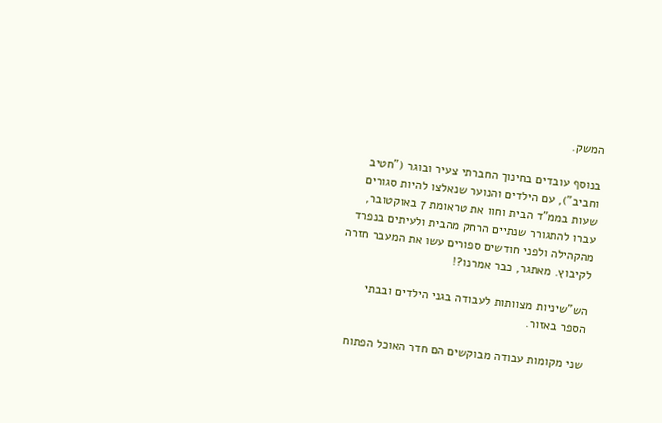המשק.

בנוסף עובדים בחינוך החברתי צעיר ובוגר ("חטיב וחביב"), עם הילדים והנוער שנאלצו להיות סגורים שעות בממ"ד הבית וחוו את טראומת 7 באוקטובר, עברו להתגורר שנתיים הרחק מהבית ולעיתים בנפרד מהקהילה ולפני חודשים ספורים עשו את המעבר חזרה לקיבוץ. מאתגר, כבר אמרנו?!

הש"שיניות מצוותות לעבודה בגני הילדים ובבתי הספר באזור.

שני מקומות עבודה מבוקשים הם חדר האוכל הפתוח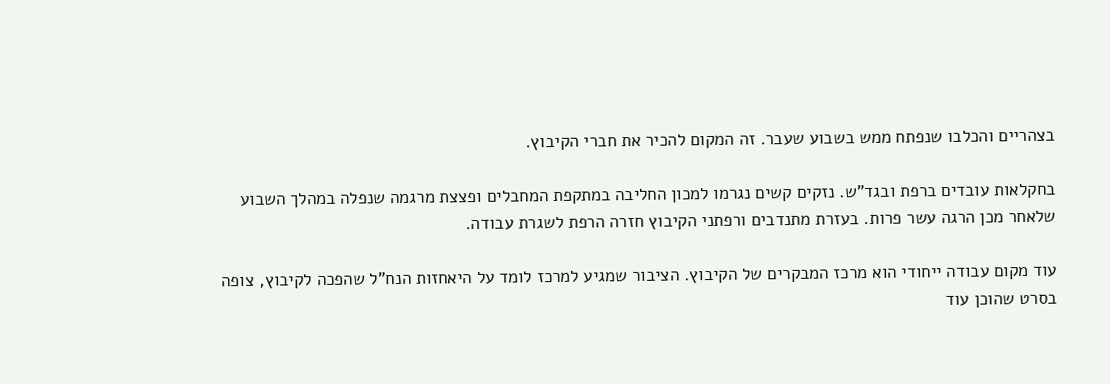בצהריים והכלבו שנפתח ממש בשבוע שעבר. זה המקום להכיר את חברי הקיבוץ.

בחקלאות עובדים ברפת ובגד"ש. נזקים קשים נגרמו למכון החליבה במתקפת המחבלים ופצצת מרגמה שנפלה במהלך השבוע שלאחר מכן הרגה עשר פרות. בעזרת מתנדבים ורפתני הקיבוץ חזרה הרפת לשגרת עבודה.

עוד מקום עבודה ייחודי הוא מרכז המבקרים של הקיבוץ. הציבור שמגיע למרכז לומד על היאחזות הנח"ל שהפכה לקיבוץ, צופה בסרט שהוכן עוד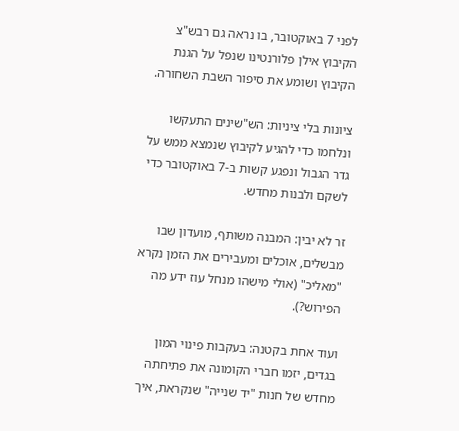לפני 7 באוקטובר, בו נראה גם רבש"צ הקיבוץ אילן פלורנטינו שנפל על הגנת הקיבוץ ושומע את סיפור השבת השחורה.

ציונות בלי ציניות: הש"שינים התעקשו ונלחמו כדי להגיע לקיבוץ שנמצא ממש על גדר הגבול ונפגע קשות ב-7 באוקטובר כדי לשקם ולבנות מחדש.

זר לא יבין: המבנה משותף, מועדון שבו מבשלים, אוכלים ומעבירים את הזמן נקרא "מאליכ" (אולי מישהו מנחל עוז ידע מה הפירוש?).

ועוד אחת בקטנה: בעקבות פינוי המון בגדים, יזמו חברי הקומונה את פתיחתה מחדש של חנות "יד שנייה" שנקראת, איך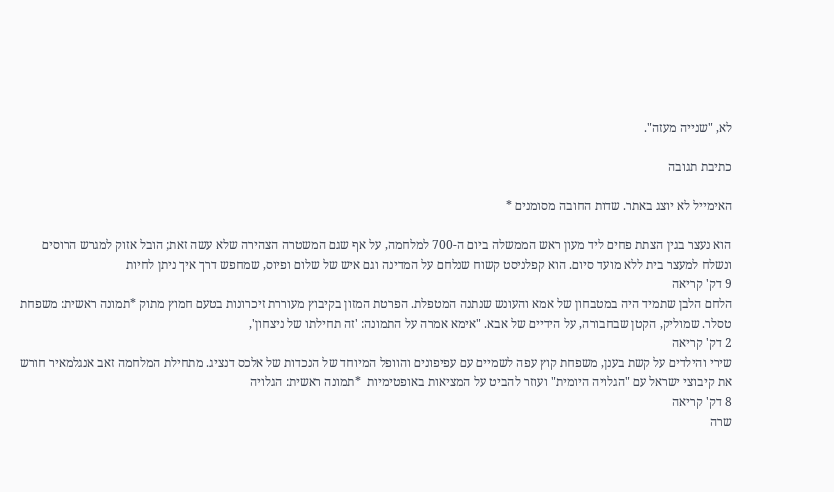לא, "שנייה מעזה".

כתיבת תגובה

האימייל לא יוצג באתר. שדות החובה מסומנים *

הוא נעצר בגין הצתת פחים ליד מעון ראש הממשלה ביום ה-700 למלחמה, על אף שגם המשטרה הצהירה שלא עשה זאת; הובל אזוק למגרש הרוסים ונשלח למעצר בית ללא מועד סיום. הוא קפלניסט קשוח שנלחם על המדינה וגם איש של שלום ופיוס, שמחפש דרך איך ניתן לחיות
9 דק' קריאה
הלחם הלבן שתמיד היה במטבחון של אמא והעונש שנתנה המטפלת. הפרטת המזון בקיבוץ מעוררת זיכרונות בטעם חמוץ מתוק *תמונה ראשית: משפחת טסלר. שמוליק, הקטן שבחבורה, על הידיים של אבא. "אימא אמרה על התמונה: 'זה תחילתו של ניצחון',
2 דק' קריאה
שירי והילדים על קשת בענן, משפחת קוץ עפה לשמיים עם עפיפונים והוופל המיוחד של הנכדות של אלכס דנציג. מתחילת המלחמה זאב אנגלמאיר חורש את קיבוצי ישראל עם "הגלויה היומית" ועוזר להביט על המציאות באופטימיות  *תמונה ראשית: הגלויה
8 דק' קריאה
שרה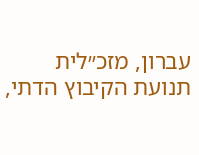עברון, מזכ״לית תנועת הקיבוץ הדתי,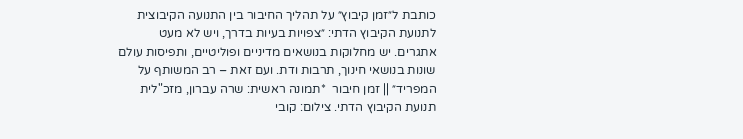כותבת ל״זמן קיבוץ״ על תהליך החיבור בין התנועה הקיבוצית לתנועת הקיבוץ הדתי: ״צפויות בעיות בדרך, ויש לא מעט אתגרים. יש מחלוקות בנושאים מדיניים ופוליטיים, ותפיסות עולם שונות בנושאי חינוך, תרבות ודת. ועם זאת – רב המשותף על המפריד״ || זמן חיבור  *תמונה ראשית: שרה עברון, מזכ"לית תנועת הקיבוץ הדתי. צילום: קובי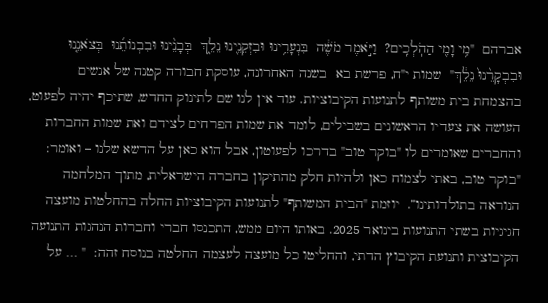אברהם  "מִ֥י וָמִ֖י הַהֹֽלְכִֽים?  וַיֹּ֣אמֶר מֹשֶׁ֔ה  בִּנְעָרֵ֥ינוּ וּבִזְקֵנֵ֖ינוּ נֵלֵ֑ךְ  בְּבָנֵ֨ינוּ וּבִבְנוֹתֵ֜נוּ  בְּצֹאנֵ֤נוּ וּבִבְקָרֵ֨נוּ֙ נֵלֵ֔ךְ"  שמות י"ח, פרשת בא  בשנה האחרונה, עוסקת חבורה קטנה של אנשים בהצמחת בית משותף לתנועות הקיבוציות. עוד אין לנו שם לתינוק החדש, שתיכף יהיה לפעוט, העושה את צעדיו הראשונים בשבילים, לומד את שמות הפרחים לצידם ואת שמות החברות והחברים שאומרים לו "בוקר טוב" בדרכו לפעוטון, אבל הוא כאן על הדשא שלנו – ואומר: "בוקר טוב, באתי לצמוח כאן ולהיות חלק מהתיקון בחברה הישראלית, מתוך המלחמה הנוראה בתולדותינו”.  יוזמת "הבית המשותף" לתנועות הקיבוציות החלה בהחלטות מועצה חגיגיות בשתי התנועות בינואר 2025. באותו היום ממש, התכנסו חברי וחברות הנהגות התנועה הקיבוצית ותנועת הקיבוץ הדתי, והחליטו כל מועצה לעצמה החלטה בנוסח זהה:  " … על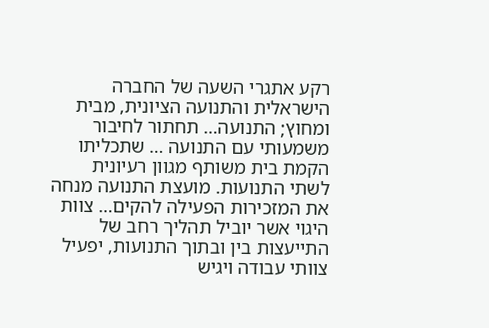רקע אתגרי השעה של החברה הישראלית והתנועה הציונית, מבית ומחוץ; התנועה… תחתור לחיבור משמעותי עם התנועה … שתכליתו הקמת בית משותף מגוון רעיונית לשתי התנועות. מועצת התנועה מנחה את המזכירות הפעילה להקים… צוות היגוי אשר יוביל תהליך רחב של התייעצות בין ובתוך התנועות, יפעיל צוותי עבודה ויגיש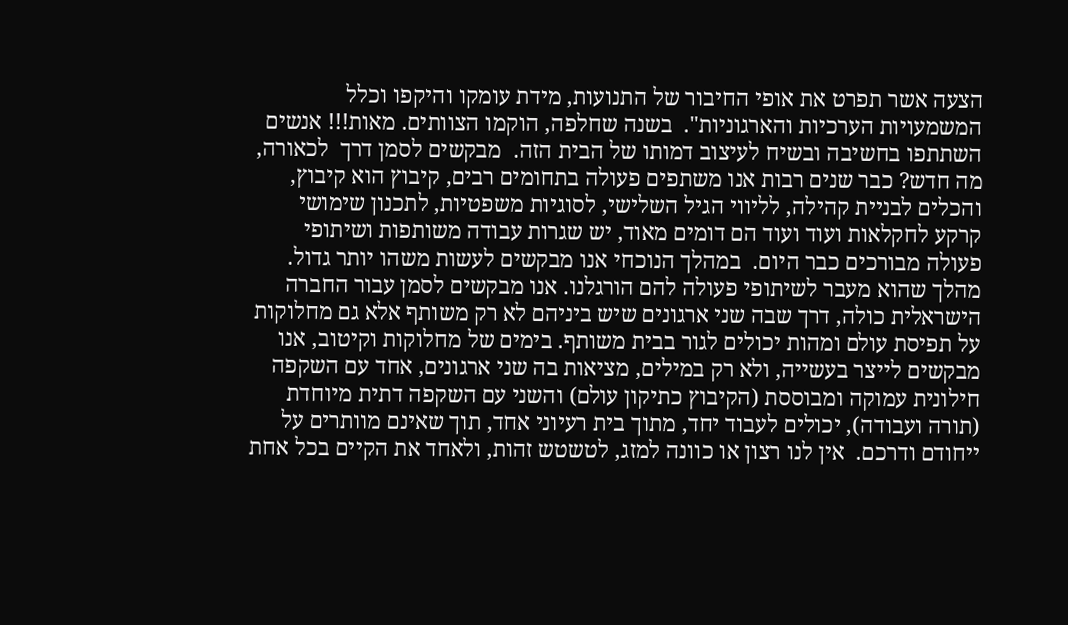הצעה אשר תפרט את אופי החיבור של התנועות, מידת עומקו והיקפו וכלל המשמעויות הערכיות והארגוניות".  בשנה שחלפה, הוקמו הצוותים. מאות!!! אנשים השתתפו בחשיבה ובשיח לעיצוב דמותו של הבית הזה.  מבקשים לסמן דרך  לכאורה, מה חדש? כבר שנים רבות אנו משתפים פעולה בתחומים רבים, קיבוץ הוא קיבוץ, והכלים לבניית קהילה, לליווי הגיל השלישי, לסוגיות משפטיות, לתכנון שימושי קרקע לחקלאות ועוד ועוד הם דומים מאוד, יש שגרות עבודה משותפות ושיתופי פעולה מבורכים כבר היום.  במהלך הנוכחי אנו מבקשים לעשות משהו יותר גדול. מהלך שהוא מעבר לשיתופי פעולה להם הורגלנו. אנו מבקשים לסמן עבור החברה הישראלית כולה, דרך שבה שני ארגונים שיש ביניהם לא רק משותף אלא גם מחלוקות על תפיסת עולם ומהות יכולים לגור בבית משותף. בימים של מחלוקות וקיטוב, אנו מבקשים לייצר בעשייה, ולא רק במילים, מציאות בה שני ארגונים, אחד עם השקפה חילונית עמוקה ומבוססת (הקיבוץ כתיקון עולם) והשני עם השקפה דתית מיוחדת (תורה ועבודה), יכולים לעבוד יחד, מתוך בית רעיוני אחד, תוך שאינם מוותרים על ייחודם ודרכם.  אין לנו רצון או כוונה למזג, לטשטש זהות, ולאחד את הקיים בכל אחת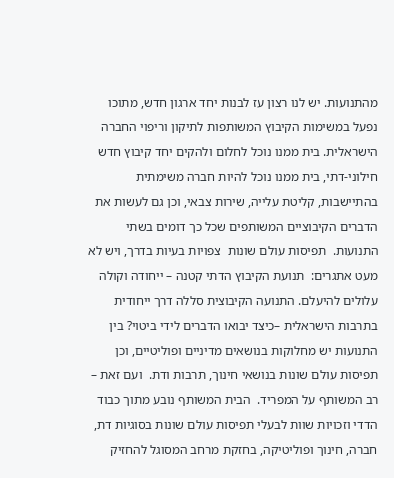מהתנועות. יש לנו רצון עז לבנות יחד ארגון חדש, מתוכו נפעל במשימות הקיבוץ המשותפות לתיקון וריפוי החברה הישראלית. בית ממנו נוכל לחלום ולהקים יחד קיבוץ חדש חילוני-דתי, בית ממנו נוכל להיות חברה משימתית בהתיישבות, קליטת עלייה, שירות צבאי, וכן גם לעשות את הדברים הקיבוציים המשותפים שכל כך דומים בשתי התנועות.  תפיסות עולם שונות  צפויות בעיות בדרך, ויש לא מעט אתגרים:  תנועת הקיבוץ הדתי קטנה – ייחודה וקולה עלולים להיעלם. התנועה הקיבוצית סללה דרך ייחודית בתרבות הישראלית –כיצד יבואו הדברים לידי ביטוי? בין התנועות יש מחלוקות בנושאים מדיניים ופוליטיים, וכן תפיסות עולם שונות בנושאי חינוך, תרבות ודת.  ועם זאת – רב המשותף על המפריד.  הבית המשותף נובע מתוך כבוד הדדי וזכויות שוות לבעלי תפיסות עולם שונות בסוגיות דת, חברה, חינוך ופוליטיקה, בחזקת מרחב המסוגל להחזיק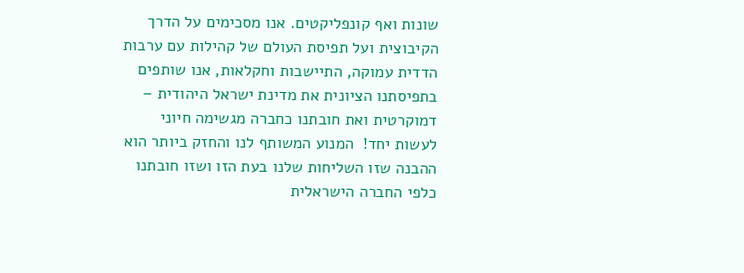שונות ואף קונפליקטים. אנו מסכימים על הדרך הקיבוצית ועל תפיסת העולם של קהילות עם ערבות הדדית עמוקה, התיישבות וחקלאות, אנו שותפים בתפיסתנו הציונית את מדינת ישראל היהודית – דמוקרטית ואת חובתנו כחברה מגשימה חיוני לעשות יחד!  המנוע המשותף לנו והחזק ביותר הוא ההבנה שזו השליחות שלנו בעת הזו ושזו חובתנו כלפי החברה הישראלית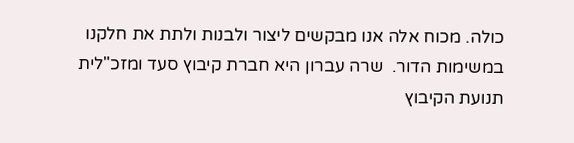כולה. מכוח אלה אנו מבקשים ליצור ולבנות ולתת את חלקנו במשימות הדור.  שרה עברון היא חברת קיבוץ סעד ומזכ"לית תנועת הקיבוץ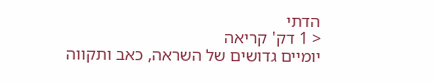הדתי
< 1 דק' קריאה
יומיים גדושים של השראה, כאב ותקווה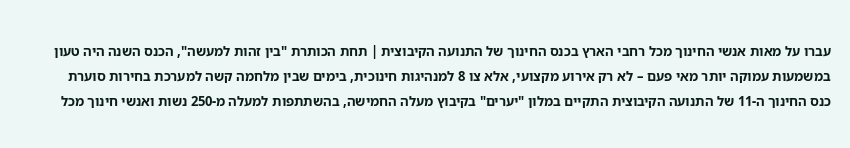עברו על מאות אנשי החינוך מכל רחבי הארץ בכנס החינוך של התנועה הקיבוצית | תחת הכותרת "בין זהות למעשה", הכנס השנה היה טעון במשמעות עמוקה יותר מאי פעם – לא רק אירוע מקצועי, אלא צו 8 למנהיגות חינוכית, בימים שבין מלחמה קשה למערכת בחירות סוערת  כנס החינוך ה-11 של התנועה הקיבוצית התקיים במלון "יערים" בקיבוץ מעלה החמישה, בהשתתפות למעלה מ-250 נשות ואנשי חינוך מכל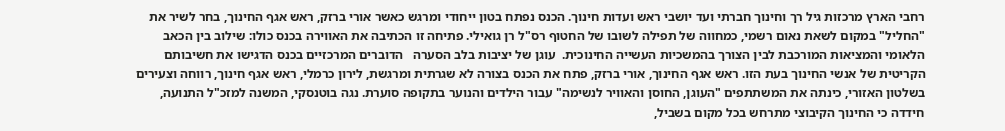רחבי הארץ מרכזות גיל רך וחינוך חברתי ועד יושבי ראש ועדות חינוך. הכנס נפתח בטון ייחודי ומרגש כאשר אורי ברזק, ראש אגף החינוך, בחר לשיר את "החליל" במקום לשאת נאום רשמי, כמחווה של תפילה לשובו של החטוף רס"ל רן גואילי. פתיחה זו הכתיבה את האווירה בכנס כולו: שילוב בין הכאב הלאומי והמציאות המורכבת לבין הצורך בהמשכיות העשייה החינוכית.  עוגן של יציבות בלב הסערה   הדוברים המרכזיים בכנס הדגישו את חשיבותם הקריטית של אנשי החינוך בעת הזו. ראש אגף החינוך, אורי ברזק, פתח את הכנס בצורה לא שגרתית ומרגשת, לירון כרמלי, ראש אגף חינוך, רווחה וצעירים בשלטון האזורי, כינתה את המשתתפים "העוגן, החוסן והאוויר לנשימה" עבור הילדים והנוער בתקופה סוערת. נגה בוטנסקי, המשנה למזכ"ל התנועה, חידדה כי החינוך הקיבוצי מתרחש בכל מקום בשביל,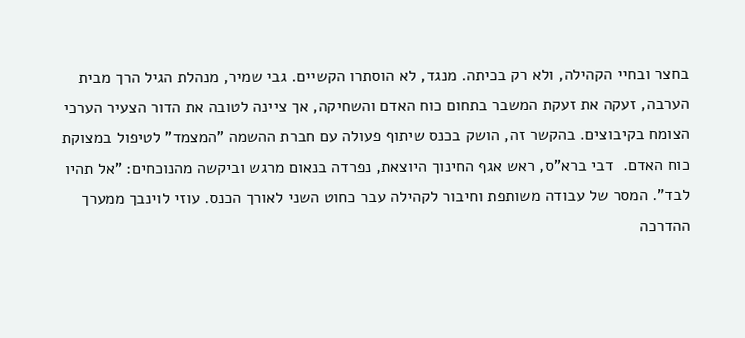בחצר ובחיי הקהילה, ולא רק בכיתה. מנגד, לא הוסתרו הקשיים. גבי שמיר, מנהלת הגיל הרך מבית הערבה, זעקה את זעקת המשבר בתחום כוח האדם והשחיקה, אך ציינה לטובה את הדור הצעיר הערכי הצומח בקיבוצים. בהקשר זה, הושק בכנס שיתוף פעולה עם חברת ההשמה "המצמד" לטיפול במצוקת כוח האדם.  דבי ברא"ס, ראש אגף החינוך היוצאת, נפרדה בנאום מרגש וביקשה מהנוכחים: "אל תהיו לבד". המסר של עבודה משותפת וחיבור לקהילה עבר כחוט השני לאורך הכנס. עוזי לוינבך ממערך ההדרכה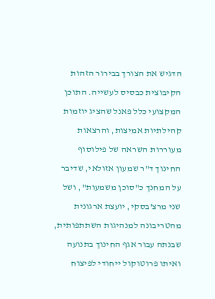הדגיש את הצורך בבירור הזהות הקיבוצית כבסיס לעשייה. התוכן המקצועי כלל פאנל שהציג יוזמות קהילתיות אמיצות, והרצאות מעוררות השראה של פילוסוף החינוך ד"ר שמעון אזולאי, שדיבר על המחנך כ"סוכן משמעות", ושל שני מרצ'בסקי, יועצת ארגונית מהטריבונה למנהיגות השתתפותית, שבנתה עבור אגף החינוך בתנועה ואיתו פרוטוקול ייחודי לפיצוח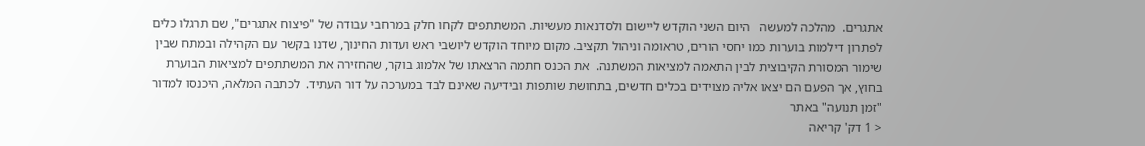אתגרים.  מהלכה למעשה   היום השני הוקדש ליישום ולסדנאות מעשיות. המשתתפים לקחו חלק במרחבי עבודה של "פיצוח אתגרים", שם תרגלו כלים לפתרון דילמות בוערות כמו יחסי הורים, טראומה וניהול תקציב. מקום מיוחד הוקדש ליושבי ראש ועדות החינוך, שדנו בקשר עם הקהילה ובמתח שבין שימור המסורת הקיבוצית לבין התאמה למציאות המשתנה.  את הכנס חתמה הרצאתו של אלמוג בוקר, שהחזירה את המשתתפים למציאות הבוערת בחוץ, אך הפעם הם יצאו אליה מצוידים בכלים חדשים, בתחושת שותפות ובידיעה שאינם לבד במערכה על דור העתיד.  לכתבה המלאה, היכנסו למדור "זמן תנועה" באתר
< 1 דק' קריאה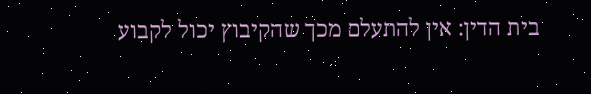בית הדין: אין להתעלם מכך שהקיבוץ יכול לקבוע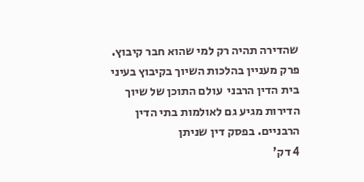שהדירה תהיה רק למי שהוא חבר קיבוץ. פרק מעניין בהלכות השיוך בקיבוץ בעיני בית הדין הרבני  עולם התוכן של שיוך הדירות מגיע גם לאולמות בתי הדין הרבניים. בפסק דין שניתן
4 דק'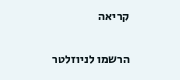קריאה

הרשמו לניוזלטר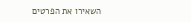השאירו את הפרטים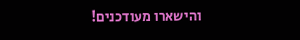והישארו מעודכנים!